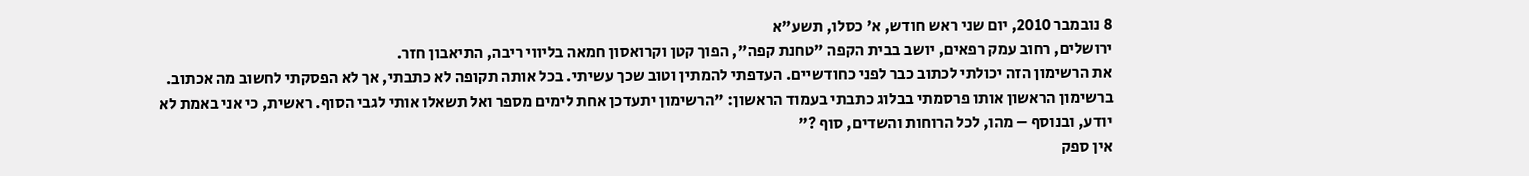8 נובמבר 2010, יום שני ראש חודש, א' כסלו, תשע"א
ירושלים, רחוב עמק רפאים, יושב בבית הקפה "טחנת קפה", הפוך קטן וקרואסון חמאה בליווי ריבה, התיאבון חזר.
את הרשימון הזה יכולתי לכתוב כבר לפני כחודשיים. העדפתי להמתין וטוב שכך עשיתי. בכל אותה תקופה לא כתבתי, אך לא הפסקתי לחשוב מה אכתוב.
ברשימון הראשון אותו פרסמתי בבלוג כתבתי בעמוד הראשון: "הרשימון יתעדכן אחת לימים מספר ואל תשאלו אותי לגבי הסוף. ראשית, כי אני באמת לא יודע, ובנוסף – מהו, לכל הרוחות והשדים, סוף ?"
אין ספק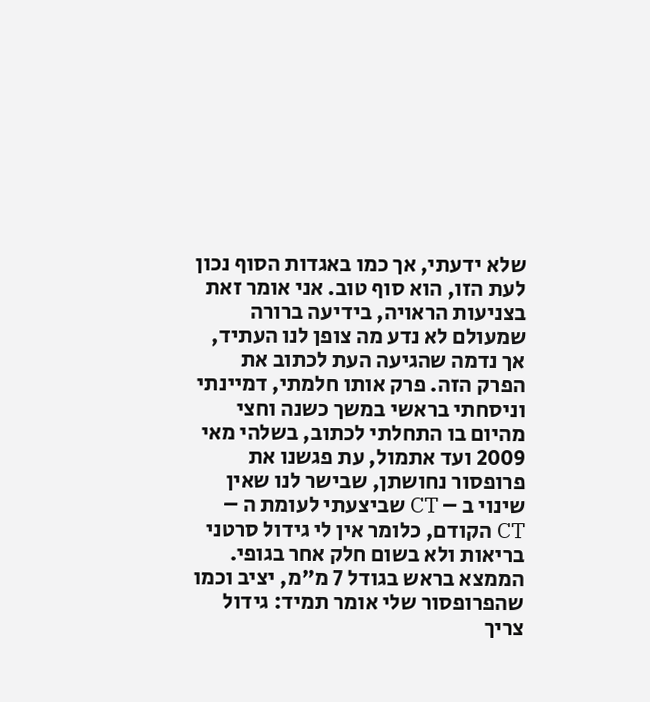שלא ידעתי, אך כמו באגדות הסוף נכון לעת הזו, הוא סוף טוב. אני אומר זאת בצניעות הראויה, בידיעה ברורה שמעולם לא נדע מה צופן לנו העתיד, אך נדמה שהגיעה העת לכתוב את הפרק הזה. פרק אותו חלמתי, דמיינתי וניסחתי בראשי במשך כשנה וחצי מהיום בו התחלתי לכתוב, בשלהי מאי 2009 ועד אתמול, עת פגשנו את פרופסור נחושתן, שבישר לנו שאין שינוי ב – CT שביצעתי לעומת ה – CT הקודם, כלומר אין לי גידול סרטני בריאות ולא בשום חלק אחר בגופי. הממצא בראש בגודל 7 מ"מ, יציב וכמו שהפרופסור שלי אומר תמיד: גידול צריך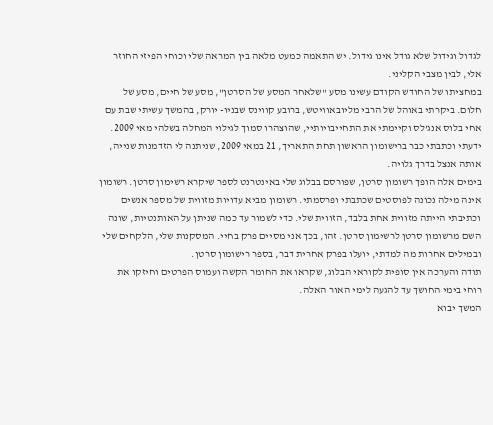לגדול וגידול שלא גודל אינו גידול. יש התאמה כמעט מלאה בין המראה שלי וכוחי הפיזי החוזר אלי, לבין מצבי הקליני.
במחציתו של החודש הקודם עשינו מסע "שלאחר המסע של הסרטן", מסע של חיים, מסע של חלום. ביקרתי באוהל של הרבי מליובאוויטש, ברובע קווינס שבניו- יורק, בהמשך עשיתי שבת עם אחי בלוס אנג'לס וקיימתי את התחייבויותיי, שהוצהרו סמוך לגילוי המחלה בשלהי מאי 2009. ידעתי וכתבתי כבר ברישומון הראשון תחת התאריך, 21 במאי 2009, שניתנה לי הזדמנות שנייה, אותה אנצל בדרך גלויה.
בימים אלה הופך רשומון סרטן, שפורסם בבלוג שלי באינטרנט לספר שיקרא רשימון סרטן. רשומון אינה מילה נכונה לפוסטים שכתבתי ופרסמתי. רשומון מביא עדויות מזווית של מספר אנשים וכתיבתי הייתה מזווית אחת בלבד, הזווית שלי. כדי לשמור עד כמה שניתן על האותנטיות, שונה השם מרשומון סרטן לרשימון סרטן. זהו, בכך אני מסיים פרק בחיי. המסקנות שלי, הלקחים שלי ובמילים אחרות מה למדתי, יועלו בפרק אחרית דבר, בספר רישומון סרטן.
תודה והערכה אין סופית לקוראי הבלוג, שקראו את החומר הקשה ועמוס הפרטים וחיזקו את רוחי בימי החושך עד להגעה לימי האור האלה.
המשך יבוא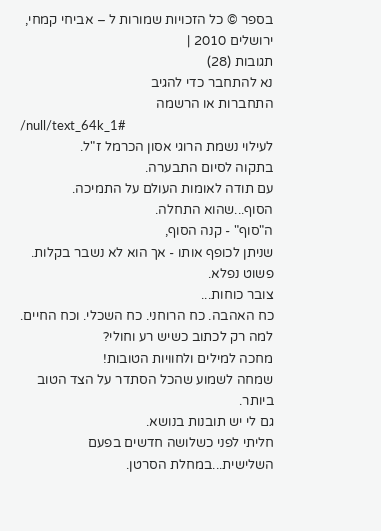בספר © כל הזכויות שמורות ל – אביחי קמחי, ירושלים 2010 |
תגובות (28)
נא להתחבר כדי להגיב
התחברות או הרשמה
/null/text_64k_1#
לעילוי נשמת הרוגי אסון הכרמל ז"ל.
בתקוה לסיום התבערה.
עם תודה לאומות העולם על התמיכה.
הסוף...שהוא התחלה.
ה"סוף" - קנה הסוף,
שניתן לכופף אותו - אך הוא לא נשבר בקלות.
פשוט נפלא.
צובר כוחות...
כח האהבה. כח הרוחני. כח השכלי. וכח החיים.
למה רק לכתוב כשיש רע וחולי?
מחכה למילים ולחוויות הטובות!
שמחה לשמוע שהכל הסתדר על הצד הטוב ביותר.
גם לי יש תובנות בנושא.
חליתי לפני כשלושה חדשים בפעם השלישית...במחלת הסרטן.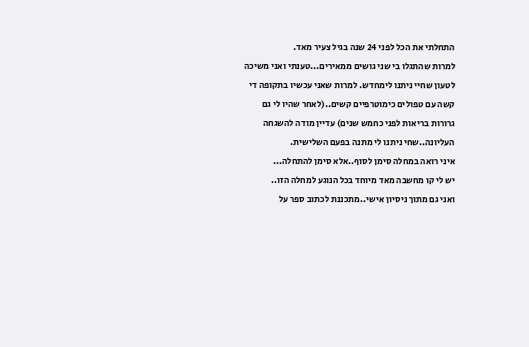התחלתי את הכל לפני 24 שנה בגיל צעיר מאד.
למרות שהתגלו בי שני גושים ממאירים...טענתי ואני משיכה לטעון שחיי ניתנו לימחדש. למרות שאני עכשיו בתקופה די קשה עם טפולים כימוטרפיים קשים..(לאחר שהיו לי גם גרורות בריאות לפני כחמש שנים) עדיין מודה להשגחה העליונה..שחי ניתנו לי מתנה בפעם השלישית.
איני רואה במחלה סימן לסוף..אלא סימן להתחלה...
יש לי קו מחשבה מאד מיוחד בכל הנוגע למחלה הזו..
ואני גם מתוך ניסיון אישי..מתכננת לכתוב ספר על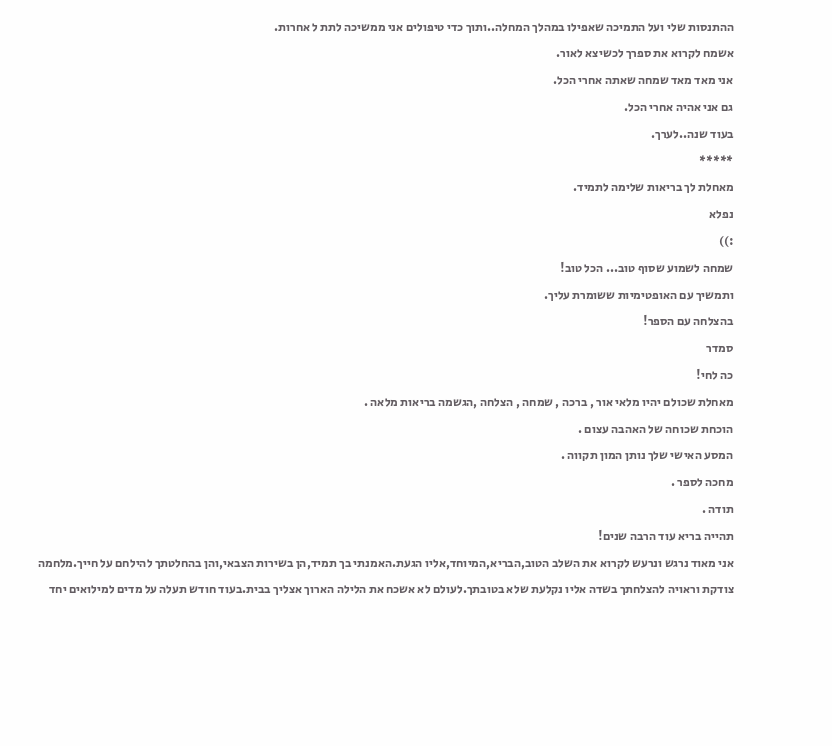ההתנסות שלי ועל התמיכה שאפילו במהלך המחלה..ותוך כדי טיפולים אני ממשיכה לתת ל אחרות.
אשמח לקרוא את ספרך לכשיצא לאור.
אני מאד מאד שמחה שאתה אחרי הכל.
גם אני אהיה אחרי הכל.
בעוד שנה..לערך.
*****
מאחלת לך בריאות שלימה לתמיד.
נפלא
:))
שמחה לשמוע שסוף טוב... הכל טוב!
ותמשיך עם האופטימיות ששומרת עליך.
בהצלחה עם הספר!
סמדר
כה לחי!
מאחלת שכולם יהיו מלאי אור , ברכה , שמחה , הצלחה ,הגשמה בריאות מלאה .
הוכחת שכוחה של האהבה עצום .
המסע האישי שלך נותן המון תקווה .
מחכה לספר .
תודה .
תהייה בריא עוד הרבה שנים!
אני מאוד נרגש ונרעש לקרוא את השלב הטוב,הבריא,המיוחד,אליו הגעת.האמנתי בך תמיד,הן בשירות הצבאי,והן בהחלטתך להילחם על חייך.מלחמה צודקת וראויה להצלחתך בשדה אליו נקלעת שלא בטובתך.לעולם לא אשכח את הלילה הארוך אצליך בבית.בעוד חודש תעלה על מדים למילואים יחד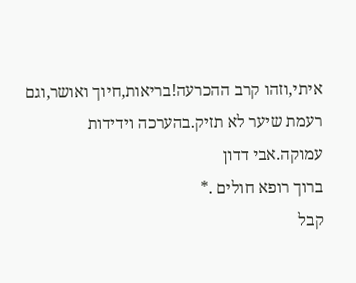איתי,וזהו קרב ההכרעה!בריאות,חיוך ואושר,וגם רעמת שיער לא תזיק.בהערכה וידידות עמוקה.אבי דדון
ברוך רופא חולים .*
קבל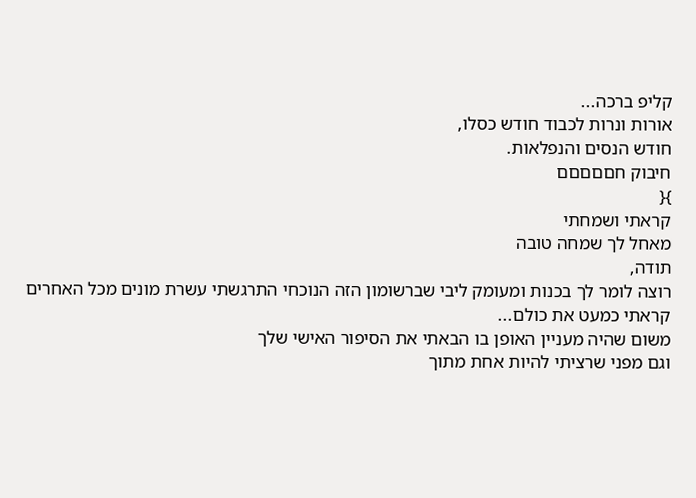קליפ ברכה...
אורות ונרות לכבוד חודש כסלו,
חודש הנסים והנפלאות.
חיבוק חםםםםם
}{
קראתי ושמחתי
מאחל לך שמחה טובה
תודה,
רוצה לומר לך בכנות ומעומק ליבי שברשומון הזה הנוכחי התרגשתי עשרת מונים מכל האחרים
קראתי כמעט את כולם...
משום שהיה מעניין האופן בו הבאתי את הסיפור האישי שלך
וגם מפני שרציתי להיות אחת מתוך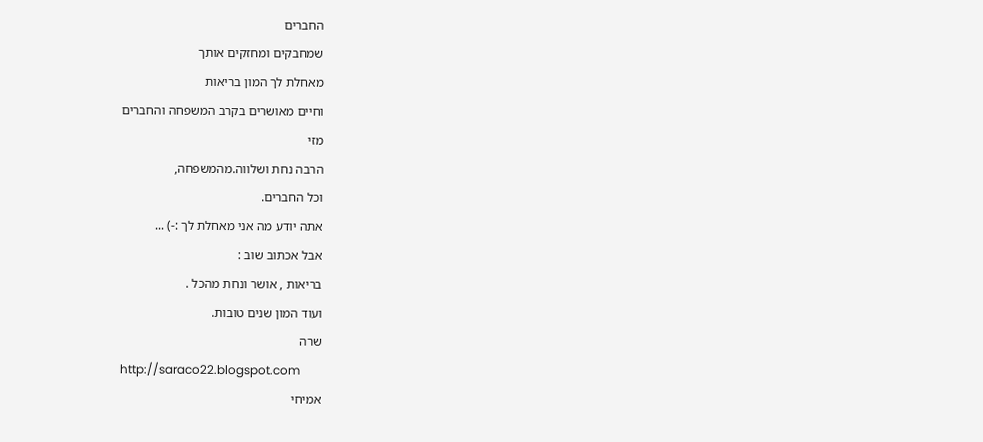החברים
שמחבקים ומחזקים אותך
מאחלת לך המון בריאות
וחיים מאושרים בקרב המשפחה והחברים
מזי
הרבה נחת ושלווה.מהמשפחה,
וכל החברים.
אתה יודע מה אני מאחלת לך :-) ...
אבל אכתוב שוב :
בריאות , אושר ונחת מהכל .
ועוד המון שנים טובות.
שרה
http://saraco22.blogspot.com
אמיחי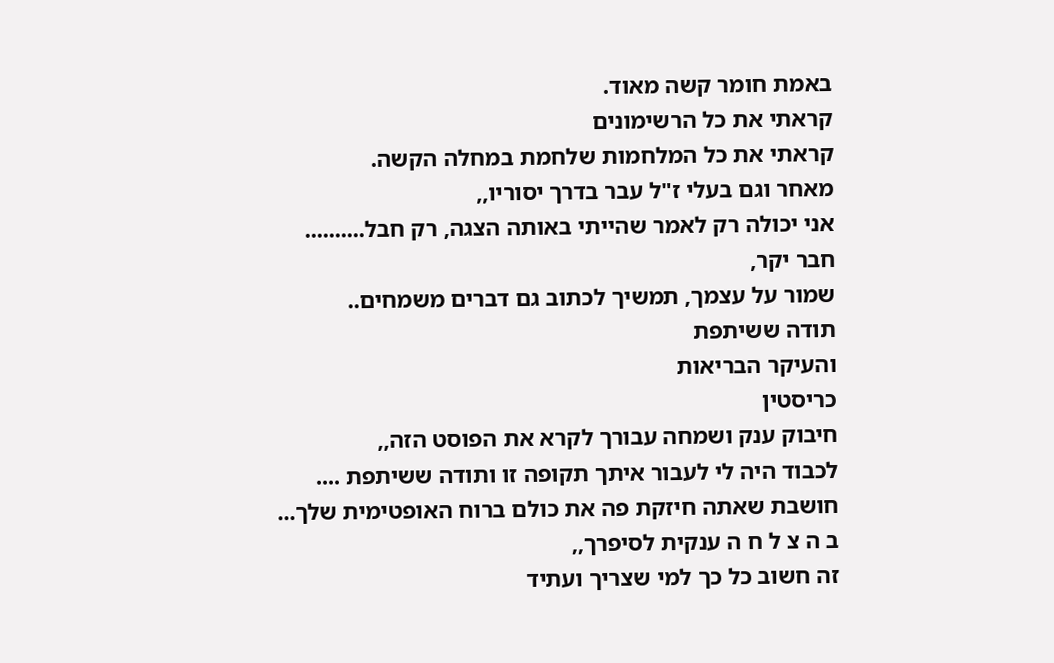באמת חומר קשה מאוד.
קראתי את כל הרשימונים
קראתי את כל המלחמות שלחמת במחלה הקשה.
מאחר וגם בעלי ז"ל עבר בדרך יסוריו,,
אני יכולה רק לאמר שהייתי באותה הצגה, רק חבל..........
חבר יקר,
שמור על עצמך, תמשיך לכתוב גם דברים משמחים..
תודה ששיתפת
והעיקר הבריאות
כריסטין
חיבוק ענק ושמחה עבורך לקרא את הפוסט הזה,,
לכבוד היה לי לעבור איתך תקופה זו ותודה ששיתפת ....
חושבת שאתה חיזקת פה את כולם ברוח האופטימית שלך...
ב ה צ ל ח ה ענקית לסיפרך,,
זה חשוב כל כך למי שצריך ועתיד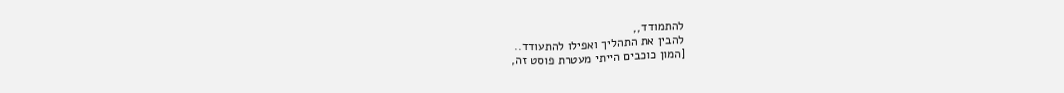להתמודד,,
להבין את התהליך ואפילו להתעודד..
[המון כוכבים הייתי מעטרת פוסט זה,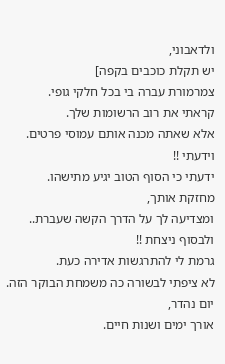ולדאבוני,
יש תקלת כוכבים בקפה]
צמרמורת עברה בי בכל חלקי גופי.
קראתי את רוב הרשומות שלך.
אלא שאתה מכנה אותם עמוסי פרטים.
וידעתי !!
ידעתי כי הסוף הטוב יגיע מתישהו.
מחזקת אותך,
ומצדיעה לך על הדרך הקשה שעברת..
ולבסוף ניצחת !!
גרמת לי להתרגשות אדירה כעת.
לא ציפתי לבשורה כה משמחת הבוקר הזה.
יום נהדר,
אורך ימים ושנות חיים.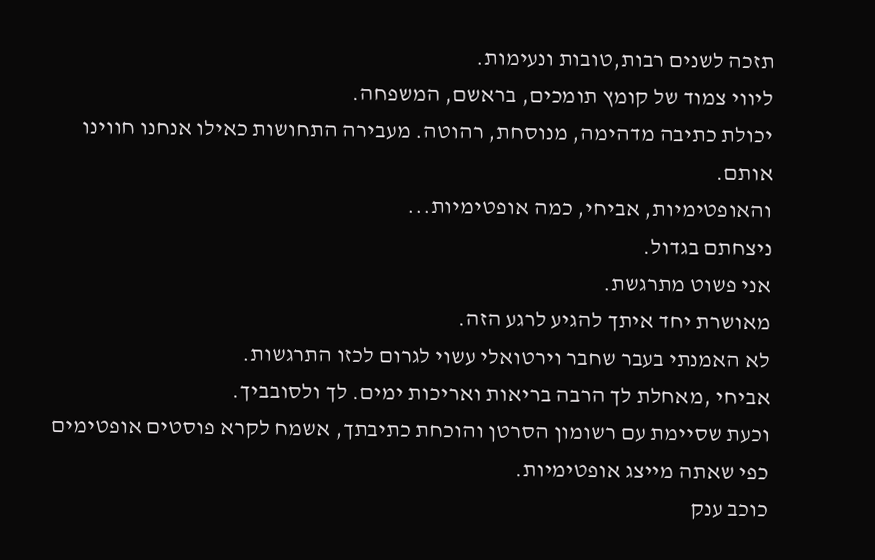תזכה לשנים רבות,טובות ונעימות.
ליווי צמוד של קומץ תומכים, בראשם, המשפחה.
יכולת כתיבה מדהימה, מנוסחת, רהוטה. מעבירה התחושות כאילו אנחנו חווינו אותם.
והאופטימיות, אביחי, כמה אופטימיות...
ניצחתם בגדול.
אני פשוט מתרגשת.
מאושרת יחד איתך להגיע לרגע הזה.
לא האמנתי בעבר שחבר וירטואלי עשוי לגרום לכזו התרגשות.
אביחי ,מאחלת לך הרבה בריאות ואריכות ימים. לך ולסובביך.
וכעת שסיימת עם רשומון הסרטן והוכחת כתיבתך, אשמח לקרא פוסטים אופטימים כפי שאתה מייצג אופטימיות.
כוכב ענק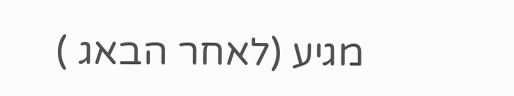מגיע (לאחר הבאג )